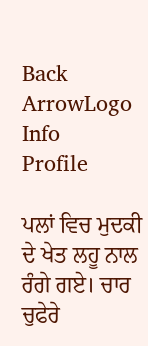Back ArrowLogo
Info
Profile

ਪਲਾਂ ਵਿਚ ਮੁਦਕੀ ਦੇ ਖੇਤ ਲਹੂ ਨਾਲ ਰੰਗੇ ਗਏ। ਚਾਰ ਚੁਫੇਰੇ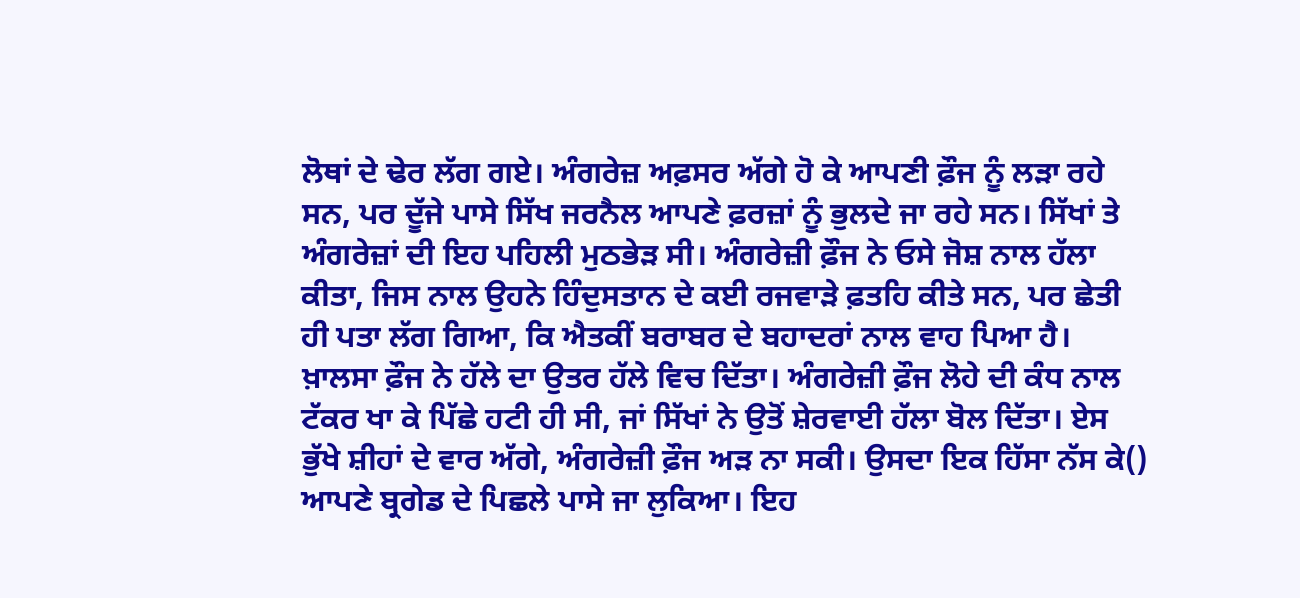ਲੋਥਾਂ ਦੇ ਢੇਰ ਲੱਗ ਗਏ। ਅੰਗਰੇਜ਼ ਅਫ਼ਸਰ ਅੱਗੇ ਹੋ ਕੇ ਆਪਣੀ ਫ਼ੌਜ ਨੂੰ ਲੜਾ ਰਹੇ ਸਨ, ਪਰ ਦੂੱਜੇ ਪਾਸੇ ਸਿੱਖ ਜਰਨੈਲ ਆਪਣੇ ਫ਼ਰਜ਼ਾਂ ਨੂੰ ਭੁਲਦੇ ਜਾ ਰਹੇ ਸਨ। ਸਿੱਖਾਂ ਤੇ ਅੰਗਰੇਜ਼ਾਂ ਦੀ ਇਹ ਪਹਿਲੀ ਮੁਠਭੇੜ ਸੀ। ਅੰਗਰੇਜ਼ੀ ਫ਼ੌਜ ਨੇ ਓਸੇ ਜੋਸ਼ ਨਾਲ ਹੱਲਾ ਕੀਤਾ, ਜਿਸ ਨਾਲ ਉਹਨੇ ਹਿੰਦੁਸਤਾਨ ਦੇ ਕਈ ਰਜਵਾੜੇ ਫ਼ਤਹਿ ਕੀਤੇ ਸਨ, ਪਰ ਛੇਤੀ ਹੀ ਪਤਾ ਲੱਗ ਗਿਆ, ਕਿ ਐਤਕੀਂ ਬਰਾਬਰ ਦੇ ਬਹਾਦਰਾਂ ਨਾਲ ਵਾਹ ਪਿਆ ਹੈ। ਖ਼ਾਲਸਾ ਫ਼ੌਜ ਨੇ ਹੱਲੇ ਦਾ ਉਤਰ ਹੱਲੇ ਵਿਚ ਦਿੱਤਾ। ਅੰਗਰੇਜ਼ੀ ਫ਼ੌਜ ਲੋਹੇ ਦੀ ਕੰਧ ਨਾਲ ਟੱਕਰ ਖਾ ਕੇ ਪਿੱਛੇ ਹਟੀ ਹੀ ਸੀ, ਜਾਂ ਸਿੱਖਾਂ ਨੇ ਉਤੋਂ ਸ਼ੇਰਵਾਈ ਹੱਲਾ ਬੋਲ ਦਿੱਤਾ। ਏਸ ਭੁੱਖੇ ਸ਼ੀਹਾਂ ਦੇ ਵਾਰ ਅੱਗੇ, ਅੰਗਰੇਜ਼ੀ ਫ਼ੌਜ ਅੜ ਨਾ ਸਕੀ। ਉਸਦਾ ਇਕ ਹਿੱਸਾ ਨੱਸ ਕੇ() ਆਪਣੇ ਬ੍ਰਗੇਡ ਦੇ ਪਿਛਲੇ ਪਾਸੇ ਜਾ ਲੁਕਿਆ। ਇਹ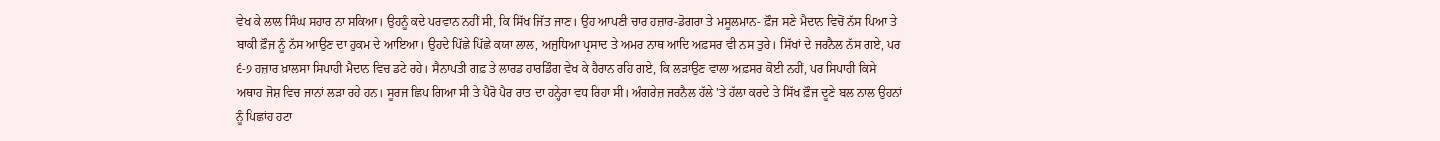ਵੇਖ ਕੇ ਲਾਲ ਸਿੰਘ ਸਹਾਰ ਨਾ ਸਕਿਆ। ਉਹਨੂੰ ਕਦੇ ਪਰਵਾਨ ਨਹੀਂ ਸੀ, ਕਿ ਸਿੱਖ ਜਿੱਤ ਜਾਣ। ਉਹ ਆਪਣੀ ਚਾਰ ਹਜ਼ਾਰ-ਡੋਗਰਾ ਤੇ ਮਸੂਲਮਾਨ- ਫ਼ੌਜ ਸਣੇ ਮੈਦਾਨ ਵਿਚੋਂ ਨੱਸ ਪਿਆ ਤੇ ਬਾਕੀ ਫ਼ੌਜ ਨੂੰ ਨੱਸ ਆਉਣ ਦਾ ਹੁਕਮ ਦੇ ਆਇਆ। ਉਹਦੇ ਪਿੱਛੇ ਪਿੱਛੇ ਕਯਾ ਲਾਲ, ਅਜੁਧਿਆ ਪ੍ਰਸਾਦ ਤੇ ਅਮਰ ਨਾਥ ਆਦਿ ਅਫ਼ਸਰ ਵੀ ਨਸ ਤੁਰੇ। ਸਿੱਖਾਂ ਦੇ ਜਰਨੈਲ ਨੱਸ ਗਏ, ਪਰ ੬-੭ ਹਜ਼ਾਰ ਖ਼ਾਲਸਾ ਸਿਪਾਹੀ ਮੈਦਾਨ ਵਿਚ ਡਟੇ ਰਹੇ। ਸੈਨਾਪਤੀ ਗਫ਼ ਤੇ ਲਾਰਡ ਹਾਰਡਿੰਗ ਵੇਖ ਕੇ ਹੈਰਾਨ ਰਹਿ ਗਏ, ਕਿ ਲੜਾਉਣ ਵਾਲਾ ਅਫ਼ਸਰ ਕੋਈ ਨਹੀਂ, ਪਰ ਸਿਪਾਹੀ ਕਿਸੇ ਅਥਾਹ ਜੋਸ਼ ਵਿਚ ਜਾਨਾਂ ਲੜਾ ਰਹੇ ਹਨ। ਸੂਰਜ ਛਿਪ ਗਿਆ ਸੀ ਤੇ ਪੈਰੋ ਪੈਰ ਰਾਤ ਦਾ ਹਨ੍ਹੇਰਾ ਵਧ ਰਿਹਾ ਸੀ। ਅੰਗਰੇਜ਼ ਜਰਨੈਲ ਹੱਲੇ 'ਤੇ ਹੱਲਾ ਕਰਦੇ ਤੇ ਸਿੱਖ ਫ਼ੌਜ ਦੂਣੇ ਬਲ ਨਾਲ ਉਹਨਾਂ ਨੂੰ ਪਿਛਾਂਹ ਹਟਾ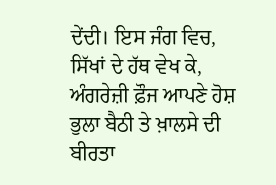ਦੇਂਦੀ। ਇਸ ਜੰਗ ਵਿਚ, ਸਿੱਖਾਂ ਦੇ ਹੱਥ ਵੇਖ ਕੇ, ਅੰਗਰੇਜ਼ੀ ਫ਼ੌਜ ਆਪਣੇ ਹੋਸ਼ ਭੁਲਾ ਬੈਠੀ ਤੇ ਖ਼ਾਲਸੇ ਦੀ ਬੀਰਤਾ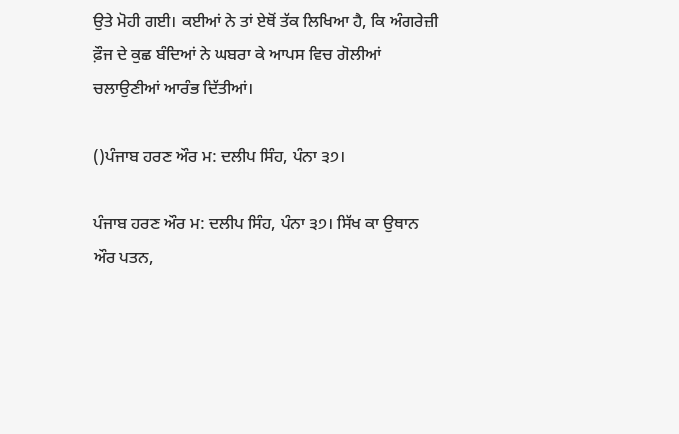ਉਤੇ ਮੋਹੀ ਗਈ। ਕਈਆਂ ਨੇ ਤਾਂ ਏਥੋਂ ਤੱਕ ਲਿਖਿਆ ਹੈ, ਕਿ ਅੰਗਰੇਜ਼ੀ ਫ਼ੌਜ ਦੇ ਕੁਛ ਬੰਦਿਆਂ ਨੇ ਘਬਰਾ ਕੇ ਆਪਸ ਵਿਚ ਗੋਲੀਆਂ ਚਲਾਉਣੀਆਂ ਆਰੰਭ ਦਿੱਤੀਆਂ।

()ਪੰਜਾਬ ਹਰਣ ਔਰ ਮ: ਦਲੀਪ ਸਿੰਹ, ਪੰਨਾ ੩੭।

ਪੰਜਾਬ ਹਰਣ ਔਰ ਮ: ਦਲੀਪ ਸਿੰਹ, ਪੰਨਾ ੩੭। ਸਿੱਖ ਕਾ ਉਥਾਨ ਔਰ ਪਤਨ,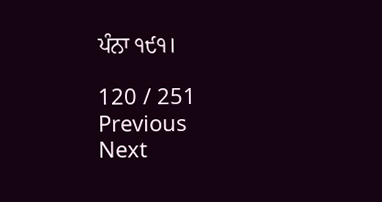ਪੰਨਾ ੧੯੧।

120 / 251
Previous
Next